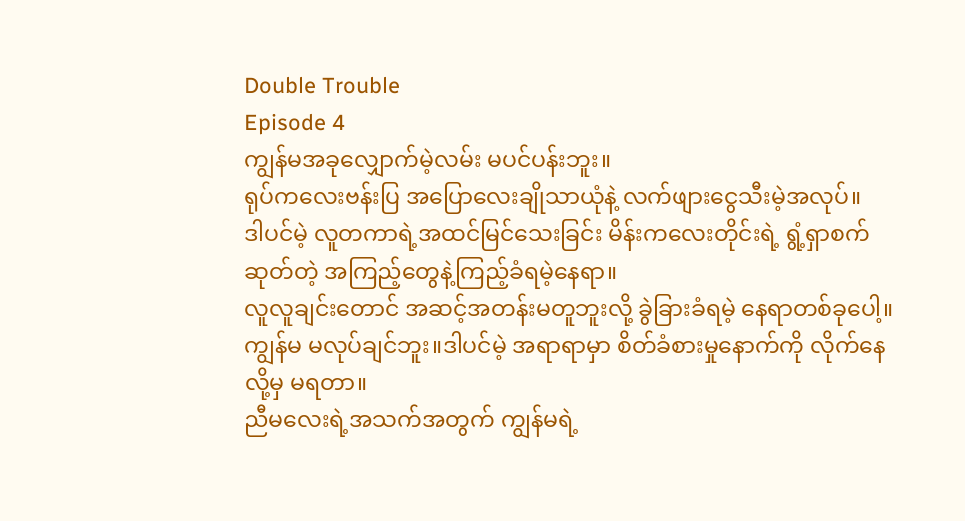Double Trouble
Episode 4
ကျွန်မအခုလျှောက်မဲ့လမ်း မပင်ပန်းဘူး။
ရုပ်ကလေးဗန်းပြ အပြောလေးချိုသာယုံနဲ့ လက်ဖျားငွေသီးမဲ့အလုပ်။
ဒါပင်မဲ့ လူတကာရဲ့အထင်မြင်သေးခြင်း မိန်းကလေးတိုင်းရဲ့ ရွံ့ရှာစက်ဆုတ်တဲ့ အကြည့်တွေနဲ့ကြည့်ခံရမဲ့နေရာ။
လူလူချင်းတောင် အဆင့်အတန်းမတူဘူးလို့ ခွဲခြားခံရမဲ့ နေရာတစ်ခုပေါ့။
ကျွန်မ မလုပ်ချင်ဘူး။ဒါပင်မဲ့ အရာရာမှာ စိတ်ခံစားမှုနောက်ကို လိုက်နေလို့မှ မရတာ။
ညီမလေးရဲ့အသက်အတွက် ကျွန်မရဲ့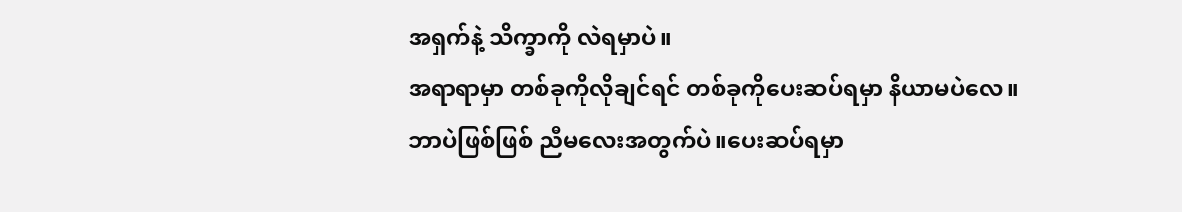အရှက်နဲ့ သိက္ခာကို လဲရမှာပဲ။
အရာရာမှာ တစ်ခုကိုလိုချင်ရင် တစ်ခုကိုပေးဆပ်ရမှာ နိယာမပဲလေ။
ဘာပဲဖြစ်ဖြစ် ညီမလေးအတွက်ပဲ။ပေးဆပ်ရမှာ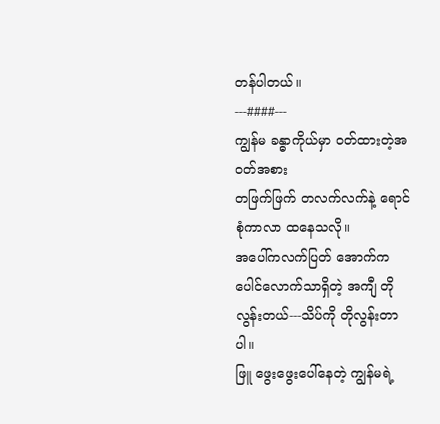တန်ပါတယ်။
---####---
ကျွန်မ ခန္ဓာကိုယ်မှာ ဝတ်ထားတဲ့အဝတ်အစား
တဖြက်ဖြက် တလက်လက်နဲ့ ရောင်စုံကာလာ ထနေသလို။
အပေါ်ကလက်ပြတ် အောက်က ပေါင်လောက်သာရှိတဲ့ အကျီ တိုလွန်းတယ်---သိပ်ကို တိုလွန်းတာပါ။
ဖြူ ဖွေးဖွေးပေါ်နေတဲ့ ကျွန်မရဲ့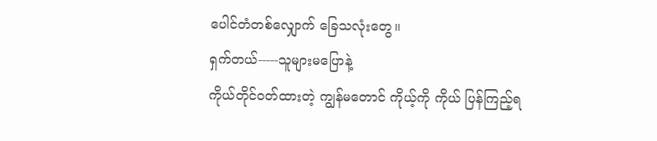ပေါင်တံတစ်လျှောက် ခြေသလုံးတွေ။
ရှက်တယ်-----သူများမပြောနဲ့
ကိုယ်တိုင်ဝတ်ထားတဲ့ ကျွန်မတောင် ကိုယ့်ကို ကိုယ် ပြန်ကြည့်ရ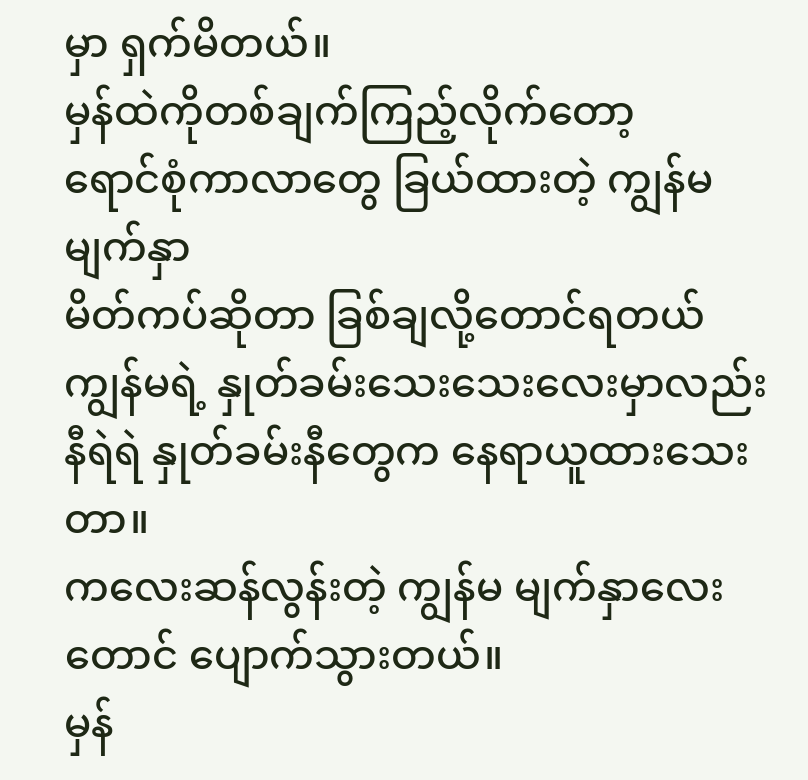မှာ ရှက်မိတယ်။
မှန်ထဲကိုတစ်ချက်ကြည့်လိုက်တော့
ရောင်စုံကာလာတွေ ခြယ်ထားတဲ့ ကျွန်မမျက်နှာ
မိတ်ကပ်ဆိုတာ ခြစ်ချလို့တောင်ရတယ်
ကျွန်မရဲ့ နှုတ်ခမ်းသေးသေးလေးမှာလည်း နီရဲရဲ နှုတ်ခမ်းနီတွေက နေရာယူထားသေးတာ။
ကလေးဆန်လွန်းတဲ့ ကျွန်မ မျက်နှာလေးတောင် ပျောက်သွားတယ်။
မှန်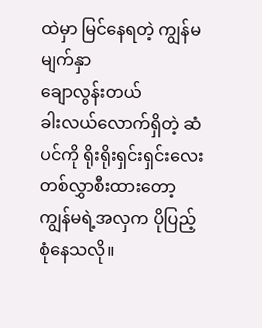ထဲမှာ မြင်နေရတဲ့ ကျွန်မမျက်နှာ
ချောလွန်းတယ်
ခါးလယ်လောက်ရှိတဲ့ ဆံပင်ကို ရိုးရိုးရှင်းရှင်းလေး တစ်လွှာစီးထားတော့ ကျွန်မရဲ့အလှက ပိုပြည့်စုံနေသလို။